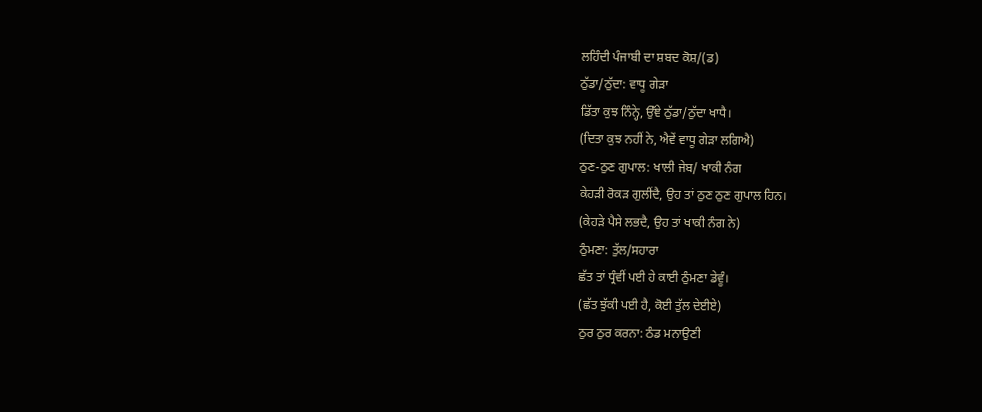ਲਹਿੰਦੀ ਪੰਜਾਬੀ ਦਾ ਸ਼ਬਦ ਕੋਸ਼/(ਡ)
ਠੁੱਡਾ/ਠੁੱਦਾ: ਵਾਧੂ ਗੇੜਾ
ਡਿੱਤਾ ਕੁਝ ਨਿੰਨ੍ਹੇ, ਉੱਞੇ ਠੁੱਡਾ/ਠੁੱਦਾ ਖਾਧੈ।
(ਦਿਤਾ ਕੁਝ ਨਹੀਂ ਨੇ, ਐਵੇਂ ਵਾਧੂ ਗੇੜਾ ਲਗਿਐ)
ਠੁਣ-ਠੁਣ ਗੁਪਾਲ: ਖਾਲੀ ਜੇਬ/ ਖਾਕੀ ਨੰਗ
ਕੇਹੜੀ ਰੋਕੜ ਗੁਲੀਂਦੈ, ਉਹ ਤਾਂ ਠੁਣ ਠੁਣ ਗੁਪਾਲ ਹਿਨ।
(ਕੇਹੜੇ ਪੈਸੇ ਲਭਦੈ, ਉਹ ਤਾਂ ਖਾਕੀ ਨੰਗ ਨੇ)
ਠੁੰਮਣਾ: ਤੁੱਲ/ਸਹਾਰਾ
ਛੱਤ ਤਾਂ ਧ੍ਰੰਵੀਂ ਪਈ ਹੇ ਕਾਈ ਠੁੰਮਣਾ ਡੇਵੂੰ।
(ਛੱਤ ਝੁੱਕੀ ਪਈ ਹੈ, ਕੋਈ ਤੁੱਲ ਦੇਈਏ)
ਠੁਰ ਠੁਰ ਕਰਨਾ: ਠੰਡ ਮਨਾਉਣੀ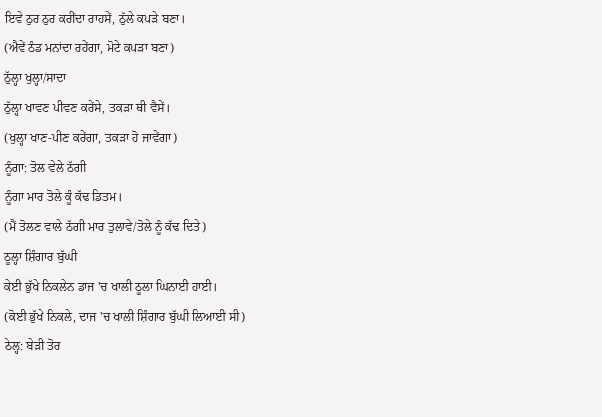ਇਵੇ ਠੁਰ ਠੁਰ ਕਰੀਂਦਾ ਰਾਹਸੇਂ, ਠੁੱਲੇ ਕਪੜੇ ਬਣਾ।
(ਐਵੇਂ ਠੰਡ ਮਨਾਂਦਾ ਰਹੇਂਗਾ, ਮੋਟੇ ਕਪੜਾ ਬਣਾ)
ਠੁੱਲ੍ਹਾ ਖੁਲ੍ਹਾ/ਸਾਦਾ
ਠੁੱਲ੍ਹਾ ਖਾਵਣ ਪੀਵਣ ਕਰੇਂਸੇ, ਤਕੜਾ ਥੀ ਵੈਸੇਂ।
(ਖੁਲ੍ਹਾ ਖਾਣ-ਪੀਣ ਕਰੇਂਗਾ, ਤਕੜਾ ਹੋ ਜਾਵੇਂਗਾ)
ਨੂੰਗਾ: ਤੋਲ ਵੇਲੇ ਠੱਗੀ
ਨੂੰਗਾ ਮਾਰ ਤੋਲੇ ਕੂੰ ਕੱਢ ਡਿਤਮ।
(ਮੈਂ ਤੋਲਣ ਵਾਲੇ ਠੱਗੀ ਮਾਰ ਤੁਲਾਵੇ/ਤੋਲੇ ਨੂੰ ਕੱਢ ਦਿਤੇ)
ਠੂਲ੍ਹਾ ਸ਼ਿੰਗਾਰ ਬੁੱਘੀ
ਕੇਈ ਭੁੱਖੇ ਨਿਕਲੇਨ ਡਾਜ 'ਚ ਖਾਲੀ ਠੂਲਾ ਘਿਨਾਈ ਹਾਈ।
(ਕੋਈ ਭੁੱਖੇ ਨਿਕਲੇ, ਦਾਜ 'ਚ ਖਾਲੀ ਸ਼ਿੰਗਾਰ ਬੁੱਘੀ ਲਿਆਈ ਸੀ)
ਠੇਲ੍ਹ: ਬੇੜੀ ਤੋਰ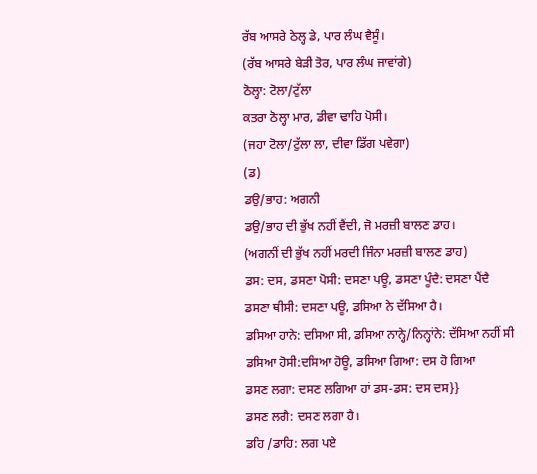ਰੱਬ ਆਸਰੇ ਠੇਲ੍ਹ ਡੇ, ਪਾਰ ਲੰਘ ਵੈਸੂੰ।
(ਰੱਬ ਆਸਰੇ ਬੇੜੀ ਤੋਰ, ਪਾਰ ਲੰਘ ਜਾਵਾਂਗੇ)
ਠੋਲ੍ਹਾ: ਟੋਲਾ/ਟੁੱਲਾ
ਕਤਰਾ ਠੋਲ੍ਹਾ ਮਾਰ, ਡੀਵਾ ਢਾਹਿ ਪੋਸੀ।
(ਜਹਾ ਟੋਲਾ/ਟੁੱਲਾ ਲਾ, ਦੀਵਾ ਡਿੱਗ ਪਵੇਗਾ)
(ਡ)
ਡਉ/ਭਾਹ: ਅਗਨੀ
ਡਉ/ਭਾਹ ਦੀ ਭੁੱਖ ਨਹੀਂ ਵੈਂਦੀ, ਜੋ ਮਰਜ਼ੀ ਬਾਲਣ ਡਾਹ।
(ਅਗਨੀਂ ਦੀ ਭੁੱਖ ਨਹੀਂ ਮਰਦੀ ਜਿੰਨਾ ਮਰਜ਼ੀ ਬਾਲਣ ਡਾਹ)
ਡਸ: ਦਸ, ਡਸਣਾ ਪੋਸੀ: ਦਸਣਾ ਪਊ, ਡਸਣਾ ਪੂੰਦੈ: ਦਸਣਾ ਪੈਂਦੈ
ਡਸਣਾ ਥੀਸੀ: ਦਸਣਾ ਪਊ, ਡਸਿਆ ਨੇ ਦੱਸਿਆ ਹੈ।
ਡਸਿਆ ਹਾਨੇ: ਦਸਿਆ ਸੀ, ਡਸਿਆ ਨਾਨ੍ਹੇ/ਨਿਨ੍ਹਾਂਨੇ: ਦੱਸਿਆ ਨਹੀਂ ਸੀ
ਡਸਿਆ ਹੋਸੀ:ਦਸਿਆ ਹੋਊ, ਡਸਿਆ ਗਿਆ: ਦਸ ਹੋ ਗਿਆ
ਡਸਣ ਲਗਾ: ਦਸਣ ਲਗਿਆ ਹਾਂ ਡਸ-ਡਸ: ਦਸ ਦਸ}}
ਡਸਣ ਲਗੈ: ਦਸਣ ਲਗਾ ਹੈ।
ਡਹਿ /ਡਾਹਿ: ਲਗ ਪਏ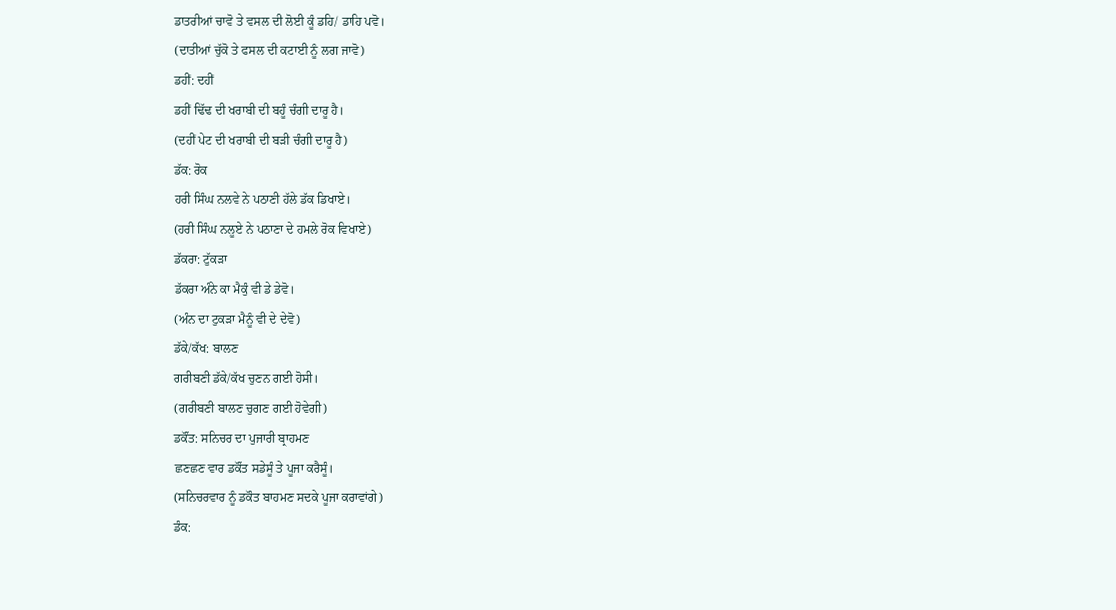ਡਾਤਰੀਆਂ ਚਾਵੋ ਤੇ ਵਸਲ ਦੀ ਲੋਈ ਕੂੰ ਡਹਿ/ ਡਾਹਿ ਪਵੋ।
(ਦਾਤੀਆਂ ਚੁੱਕੋ ਤੇ ਫਸਲ ਦੀ ਕਟਾਈ ਨੂੰ ਲਗ ਜਾਵੋ)
ਡਹੀਂ: ਦਹੀਂ
ਡਹੀਂ ਢਿੱਢ ਦੀ ਖਰਾਬੀ ਦੀ ਬਹੂੰ ਚੰਗੀ ਦਾਰੂ ਹੈ।
(ਦਹੀਂ ਪੇਟ ਦੀ ਖਰਾਬੀ ਦੀ ਬੜੀ ਚੰਗੀ ਦਾਰੂ ਹੈ)
ਡੱਕ: ਰੋਕ
ਹਰੀ ਸਿੰਘ ਨਲਵੇ ਨੇ ਪਠਾਣੀ ਹੱਲੇ ਡੱਕ ਡਿਖਾਏ।
(ਹਰੀ ਸਿੰਘ ਨਲੂਏ ਨੇ ਪਠਾਣਾ ਦੇ ਹਮਲੇ ਰੋਕ ਵਿਖਾਏ)
ਡੱਕਰਾ: ਟੁੱਕੜਾ
ਡੱਕਰਾ ਅੰਨੇ ਕਾ ਮੈਕੁੰ ਵੀ ਡੇ ਡੇਵੋ।
(ਅੰਨ ਦਾ ਟੁਕੜਾ ਮੈਨੂੰ ਵੀ ਦੇ ਦੇਵੋ)
ਡੱਕੇ/ਕੱਖ: ਬਾਲਣ
ਗਰੀਬਣੀ ਡੱਕੇ/ਕੱਖ ਚੁਣਨ ਗਈ ਹੋਸੀ।
(ਗਰੀਬਣੀ ਬਾਲਣ ਚੁਗਣ ਗਈ ਹੋਵੇਗੀ)
ਡਕੌਂਤ: ਸਨਿਚਰ ਦਾ ਪੁਜਾਰੀ ਬ੍ਰਾਹਮਣ
ਛਣਛਣ ਵਾਰ ਡਕੌਂਤ ਸਡੇਸੂੰ ਤੇ ਪੂਜਾ ਕਰੈਸੂੰ।
(ਸਨਿਚਰਵਾਰ ਨੂੰ ਡਕੌਤ ਬਾਹਮਣ ਸਦਕੇ ਪੂਜਾ ਕਰਾਵਾਂਗੇ)
ਡੰਕ: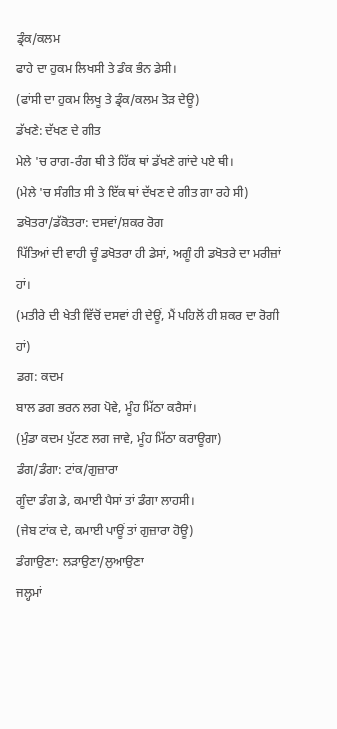ਡ੍ਰੰਕ/ਕਲਮ
ਫਾਹੇ ਦਾ ਹੁਕਮ ਲਿਖਸੀ ਤੇ ਡੰਕ ਭੰਨ ਡੇਸੀ।
(ਫਾਂਸੀ ਦਾ ਹੁਕਮ ਲਿਖੂ ਤੇ ਡ੍ਰੰਕ/ਕਲਮ ਤੋੜ ਦੇਊ)
ਡੱਖਣੇ: ਦੱਖਣ ਦੇ ਗੀਤ
ਮੇਲੇ 'ਚ ਰਾਗ-ਰੰਗ ਥੀ ਤੇ ਹਿੱਕ ਥਾਂ ਡੱਖਣੇ ਗਾਂਦੇ ਪਏ ਥੀ।
(ਮੇਲੇ 'ਚ ਸੰਗੀਤ ਸੀ ਤੇ ਇੱਕ ਥਾਂ ਦੱਖਣ ਦੇ ਗੀਤ ਗਾ ਰਹੇ ਸੀ)
ਡਖੋਤਰਾ/ਡੱਕੋਤਰਾ: ਦਸਵਾਂ/ਸ਼ਕਰ ਰੋਗ
ਪਿੱਤਿਆਂ ਦੀ ਵਾਹੀ ਚੂੰ ਡਖੋਤਰਾ ਹੀ ਡੇਸਾਂ, ਅਗੂੰ ਹੀ ਡਖੋਤਰੇ ਦਾ ਮਰੀਜ਼ਾਂ ਹਾਂ।
(ਮਤੀਰੇ ਦੀ ਖੇਤੀ ਵਿੱਚੋਂ ਦਸਵਾਂ ਹੀ ਦੇਊਂ, ਮੈਂ ਪਹਿਲੋਂ ਹੀ ਸ਼ਕਰ ਦਾ ਰੋਗੀ ਹਾਂ)
ਡਗ: ਕਦਮ
ਬਾਲ ਡਗ ਭਰਨ ਲਗ ਪੋਵੇ, ਮੂੰਹ ਮਿੱਠਾ ਕਰੈਸਾਂ।
(ਮੁੰਡਾ ਕਦਮ ਪੁੱਟਣ ਲਗ ਜਾਵੇ, ਮੂੰਹ ਮਿੱਠਾ ਕਰਾਊਗਾ)
ਡੰਗ/ਡੰਗਾ: ਟਾਂਕ/ਗੁਜ਼ਾਰਾ
ਗੂੰਦਾ ਡੰਗ ਡੇ, ਕਮਾਈ ਪੈਸਾਂ ਤਾਂ ਡੰਗਾ ਲਾਹਸੀ।
(ਜੇਬ ਟਾਂਕ ਦੇ, ਕਮਾਈ ਪਾਊਂ ਤਾਂ ਗੁਜ਼ਾਰਾ ਹੋਊ)
ਡੰਗਾਉਣਾ: ਲੜਾਉਣਾ/ਲੁਆਉਣਾ
ਜਲ੍ਹਮਾਂ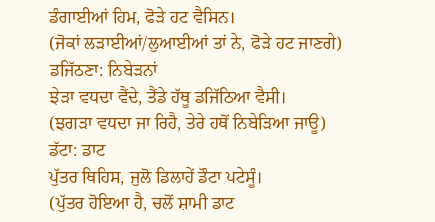ਡੰਗਾਈਆਂ ਹਿਮ, ਫੋੜੇ ਹਟ ਵੈਸਿਨ।
(ਜੋਕਾਂ ਲੜਾਈਆਂ/ਲੁਆਈਆਂ ਤਾਂ ਨੇ, ਫੋੜੇ ਹਟ ਜਾਣਗੇ)
ਡਜਿੱਠਣਾ: ਨਿਬੇੜਨਾਂ
ਝੇੜਾ ਵਧਦਾ ਵੈਂਦੇ, ਤੈਂਡੇ ਹੱਥੂ ਡਜਿੱਠਿਆ ਵੈਸੀ।
(ਝਗੜਾ ਵਧਦਾ ਜਾ ਰਿਹੈ, ਤੇਰੇ ਹਥੋਂ ਨਿਬੇੜਿਆ ਜਾਊ)
ਡੱਟਾ: ਡਾਟ
ਪੁੱਤਰ ਥਿਹਿਸ, ਜੁਲੋ ਡਿਲਾਹੇਂ ਡੌਟਾ ਪਟੇਸੂੰ।
(ਪੁੱਤਰ ਹੋਇਆ ਹੈ, ਚਲੋਂ ਸ਼ਾਮੀ ਡਾਟ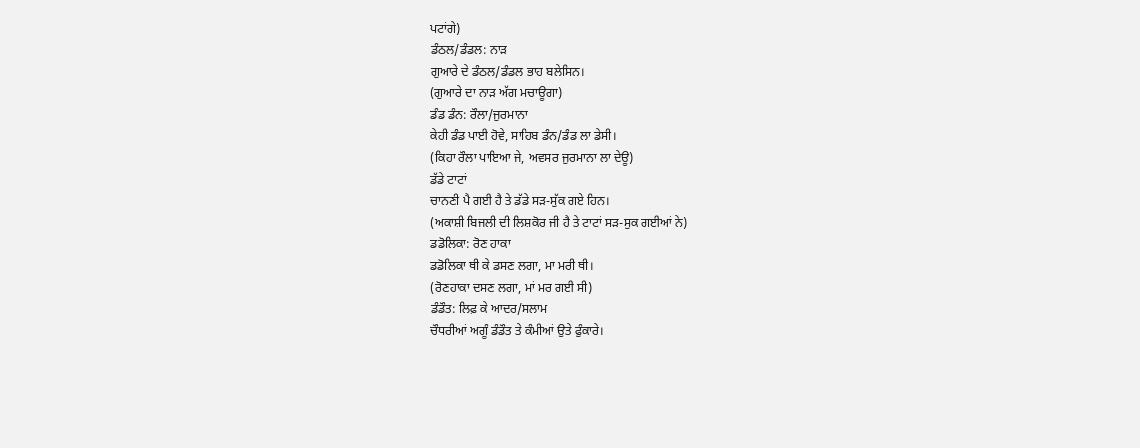ਪਟਾਂਗੇ)
ਡੰਠਲ/ਡੰਡਲ: ਨਾੜ
ਗੁਆਰੇ ਦੇ ਡੰਠਲ/ਡੰਡਲ ਭਾਹ ਬਲੇਸਿਨ।
(ਗੁਆਰੇ ਦਾ ਨਾੜ ਅੱਗ ਮਚਾਊਗਾ)
ਡੰਡ ਡੰਨ: ਰੌਲਾ/ਜੁਰਮਾਨਾ
ਕੇਹੀ ਡੰਡ ਪਾਈ ਹੋਵੇ, ਸਾਹਿਬ ਡੰਨ/ਡੰਡ ਲਾ ਡੇਸੀ।
(ਕਿਹਾ ਰੌਲਾ ਪਾਇਆ ਜੇ, ਅਵਸਰ ਜੁਰਮਾਨਾ ਲਾ ਦੇਊ)
ਡੱਡੇ ਟਾਟਾਂ
ਚਾਨਣੀ ਪੈ ਗਈ ਹੈ ਤੇ ਡੱਡੇ ਸੜ-ਸੁੱਕ ਗਏ ਹਿਨ।
(ਅਕਾਸ਼ੀ ਬਿਜਲੀ ਦੀ ਲਿਸ਼ਕੋਰ ਜੀ ਹੈ ਤੇ ਟਾਟਾਂ ਸੜ-ਸੁਕ ਗਈਆਂ ਨੇ)
ਡਡੋਲਿਕਾ: ਰੋਣ ਹਾਕਾ
ਡਡੋਲਿਕਾ ਥੀ ਕੇ ਡਸਣ ਲਗਾ, ਮਾ ਮਰੀ ਥੀ।
(ਰੋਣਹਾਕਾ ਦਸਣ ਲਗਾ, ਮਾਂ ਮਰ ਗਈ ਸੀ)
ਡੰਡੌਤ: ਲਿਫ਼ ਕੇ ਆਦਰ/ਸਲਾਮ
ਚੌਧਰੀਆਂ ਅਗੂੰ ਡੰਡੌਤ ਤੇ ਕੰਮੀਆਂ ਉਤੇ ਫੁੰਕਾਰੇ।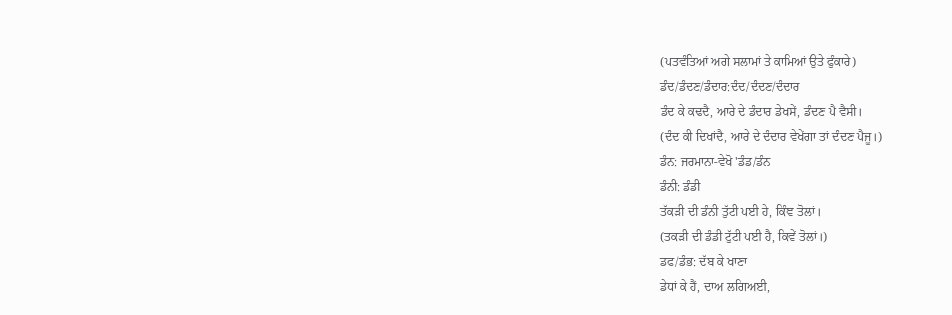(ਪਤਵੰਤਿਆਂ ਅਗੇ ਸਲਾਮਾਂ ਤੇ ਕਾਮਿਆਂ ਉਤੇ ਫੁੰਕਾਰੇ)
ਡੰਦ/ਡੰਦਣ/ਡੰਦਾਰ:ਦੰਦ/ਦੰਦਣ/ਦੰਦਾਰ
ਡੰਦ ਕੇ ਕਢਦੈ, ਆਰੇ ਦੇ ਡੰਦਾਰ ਡੇਖਸੇਂ, ਡੰਦਣ ਪੈ ਵੈਸੀ।
(ਦੰਦ ਕੀ ਦਿਖਾਂਦੈ, ਆਰੇ ਦੇ ਦੰਦਾਰ ਵੇਖੇਂਗਾ ਤਾਂ ਦੰਦਣ ਪੈਜੂ।)
ਡੰਨ: ਜਰਮਾਨਾ-ਵੇਖੋ 'ਡੰਡ/ਡੰਨ
ਡੰਨੀ: ਡੰਡੀ
ਤੱਕੜੀ ਦੀ ਡੰਨੀ ਤੁੱਟੀ ਪਈ ਹੇ, ਕਿੰਞ ਤੋਲਾਂ।
(ਤਕੜੀ ਦੀ ਡੰਡੀ ਟੁੱਟੀ ਪਈ ਹੈ, ਕਿਵੇਂ ਤੋਲਾਂ।)
ਡਫ/ਡੰਭ: ਦੱਬ ਕੇ ਖਾਣਾ
ਡੇਧਾਂ ਕੇ ਹੈਂ, ਦਾਅ ਲਗਿਅਈ,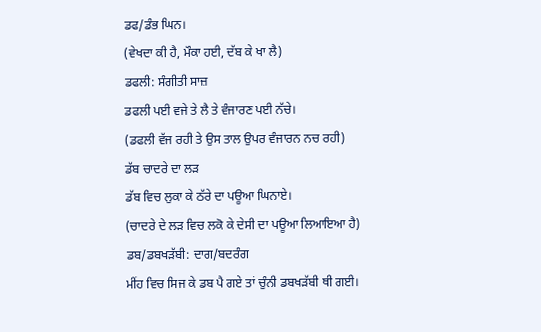ਡਫ/ਡੰਭ ਘਿਨ।
(ਵੇਖਦਾ ਕੀ ਹੈ, ਮੌਕਾ ਹਈ, ਦੱਬ ਕੇ ਖਾ ਲੈ)
ਡਫਲੀ: ਸੰਗੀਤੀ ਸਾਜ਼
ਡਫਲੀ ਪਈ ਵਜੇ ਤੇ ਲੈ ਤੇ ਵੰਜਾਰਣ ਪਈ ਨੱਚੇ।
(ਡਫਲੀ ਵੱਜ ਰਹੀ ਤੇ ਉਸ ਤਾਲ ਉਪਰ ਵੰਜਾਰਨ ਨਚ ਰਹੀ)
ਡੱਬ ਚਾਦਰੇ ਦਾ ਲੜ
ਡੱਬ ਵਿਚ ਲੁਕਾ ਕੇ ਠੱਰੇ ਦਾ ਪਊਆ ਘਿਨਾਏ।
(ਚਾਦਰੇ ਦੇ ਲੜ ਵਿਚ ਲਕੋ ਕੇ ਦੇਸੀ ਦਾ ਪਊਆ ਲਿਆਇਆ ਹੈ)
ਡਬ/ਡਬਖੜੱਬੀ: ਦਾਗ/ਬਦਰੰਗ
ਮੀਂਹ ਵਿਚ ਸਿਜ ਕੇ ਡਬ ਪੈ ਗਏ ਤਾਂ ਚੁੰਨੀ ਡਬਖੜੱਬੀ ਥੀ ਗਈ।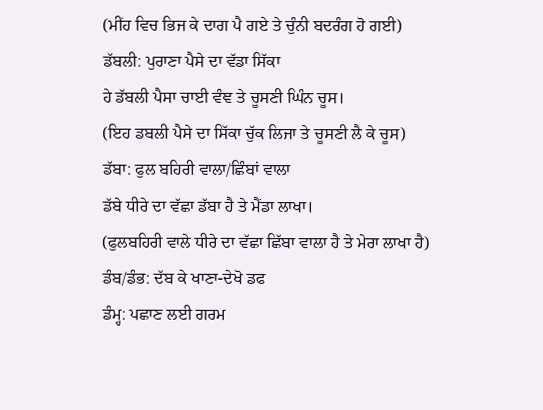(ਮੀਂਹ ਵਿਚ ਭਿਜ ਕੇ ਦਾਗ ਪੈ ਗਏ ਤੇ ਚੁੰਨੀ ਬਦਰੰਗ ਹੋ ਗਈ)
ਡੱਬਲੀ: ਪੁਰਾਣਾ ਪੈਸੇ ਦਾ ਵੱਡਾ ਸਿੱਕਾ
ਹੇ ਡੱਬਲੀ ਪੈਸਾ ਚਾਈ ਵੰਞ ਤੇ ਚੂਸਣੀ ਘਿੰਨ ਚੂਸ।
(ਇਹ ਡਬਲੀ ਪੈਸੇ ਦਾ ਸਿੱਕਾ ਚੁੱਕ ਲਿਜਾ ਤੇ ਚੂਸਣੀ ਲੈ ਕੇ ਚੂਸ)
ਡੱਬਾ: ਫੁਲ ਬਹਿਰੀ ਵਾਲਾ/ਛਿੰਬਾਂ ਵਾਲਾ
ਡੱਬੇ ਧੀਰੇ ਦਾ ਵੱਛਾ ਡੱਬਾ ਹੈ ਤੇ ਮੈਂਡਾ ਲਾਖਾ।
(ਫੁਲਬਹਿਰੀ ਵਾਲੇ ਧੀਰੇ ਦਾ ਵੱਛਾ ਛਿੱਬਾ ਵਾਲਾ ਹੈ ਤੇ ਮੇਰਾ ਲਾਖਾ ਹੈ)
ਡੰਬ/ਡੰਭ: ਦੱਬ ਕੇ ਖਾਣਾ-ਦੇਖੋ ਡਫ
ਡੰਮ੍ਹ: ਪਛਾਣ ਲਈ ਗਰਮ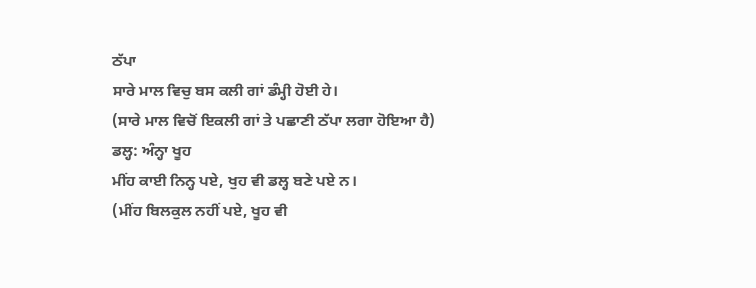ਠੱਪਾ
ਸਾਰੇ ਮਾਲ ਵਿਚੁ ਬਸ ਕਲੀ ਗਾਂ ਡੰਮ੍ਹੀ ਹੋਈ ਹੇ।
(ਸਾਰੇ ਮਾਲ ਵਿਚੋਂ ਇਕਲੀ ਗਾਂ ਤੇ ਪਛਾਣੀ ਠੱਪਾ ਲਗਾ ਹੋਇਆ ਹੈ)
ਡਲ੍ਹ: ਅੰਨ੍ਹਾ ਖੂਹ
ਮੀਂਹ ਕਾਈ ਨਿਨ੍ਹ ਪਏ, ਖੁਹ ਵੀ ਡਲ੍ਹ ਬਣੇ ਪਏ ਨ।
(ਮੀਂਹ ਬਿਲਕੁਲ ਨਹੀਂ ਪਏ, ਖੂਹ ਵੀ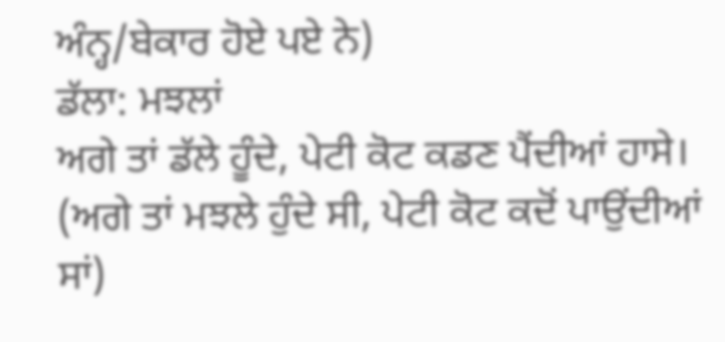ਅੰਨ੍ਹ/ਬੇਕਾਰ ਹੋਏ ਪਏ ਨੇ)
ਡੱਲਾ: ਮਝਲਾਂ
ਅਗੇ ਤਾਂ ਡੱਲੇ ਹੂੰਦੇ, ਪੇਟੀ ਕੋਟ ਕਡਣ ਪੈਂਦੀਆਂ ਹਾਸੇ।
(ਅਗੇ ਤਾਂ ਮਝਲੇ ਹੁੰਦੇ ਸੀ, ਪੇਟੀ ਕੋਟ ਕਦੋਂ ਪਾਉਂਦੀਆਂ ਸਾਂ)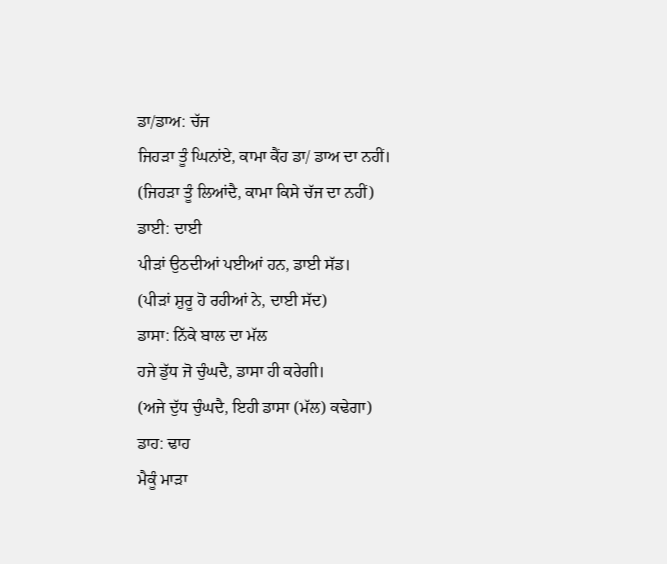ਡਾ/ਡਾਅ: ਚੱਜ
ਜਿਹੜਾ ਤੂੰ ਘਿਨਾਂਏ, ਕਾਮਾ ਕੈਂਹ ਡਾ/ ਡਾਅ ਦਾ ਨਹੀਂ।
(ਜਿਹੜਾ ਤੂੰ ਲਿਆਂਦੈ, ਕਾਮਾ ਕਿਸੇ ਚੱਜ ਦਾ ਨਹੀਂ)
ਡਾਈ: ਦਾਈ
ਪੀੜਾਂ ਉਠਦੀਆਂ ਪਈਆਂ ਹਨ, ਡਾਈ ਸੱਡ।
(ਪੀੜਾਂ ਸ਼ੁਰੂ ਹੋ ਰਹੀਆਂ ਨੇ, ਦਾਈ ਸੱਦ)
ਡਾਸਾ: ਨਿੱਕੇ ਬਾਲ ਦਾ ਮੱਲ
ਹਜੇ ਡੁੱਧ ਜੋ ਚੁੰਘਦੈ, ਡਾਸਾ ਹੀ ਕਰੇਗੀ।
(ਅਜੇ ਦੁੱਧ ਚੁੰਘਦੈ, ਇਹੀ ਡਾਸਾ (ਮੱਲ) ਕਢੇਗਾ)
ਡਾਹ: ਢਾਹ
ਮੈਕੂੰ ਮਾੜਾ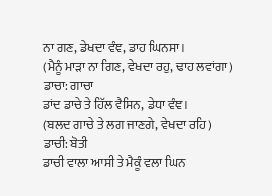ਨਾ ਗਣ, ਡੇਖਦਾ ਵੰਞ, ਡਾਹ ਘਿਨਸਾ।
(ਮੈਨੂੰ ਮਾੜਾ ਨਾ ਗਿਣ, ਵੇਖਦਾ ਰਹੁ, ਢਾਹ ਲਵਾਂਗਾ)
ਡਾਚਾ: ਗਾਚਾ
ਡਾਂਦ ਡਾਚੇ ਤੇ ਹਿੱਲ ਵੈਸਿਨ, ਡੇਧਾ ਵੰਞ।
(ਬਲਦ ਗਾਚੇ ਤੇ ਲਗ ਜਾਣਗੇ, ਵੇਖਦਾ ਰਹਿ)
ਡਾਚੀ: ਬੋਤੀ
ਡਾਚੀ ਵਾਲਾ ਆਸੀ ਤੇ ਮੈਕੂੰ ਵਲਾ ਘਿਨ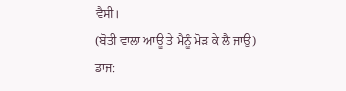ਵੈਸੀ।
(ਬੋਤੀ ਵਾਲਾ ਆਊ ਤੇ ਮੈਨੂੰ ਮੋੜ ਕੇ ਲੈ ਜਾਉ)
ਡਾਜ: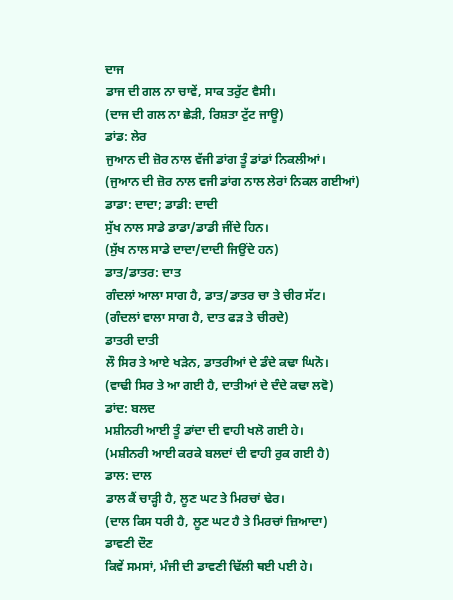ਦਾਜ
ਡਾਜ ਦੀ ਗਲ ਨਾ ਚਾਵੇਂ, ਸਾਕ ਤਰੁੱਟ ਵੈਸੀ।
(ਦਾਜ ਦੀ ਗਲ ਨਾ ਛੇੜੀ, ਰਿਸ਼ਤਾ ਟੁੱਟ ਜਾਊ)
ਡਾਂਡ: ਲੇਰ
ਜੁਆਨ ਦੀ ਜ਼ੋਰ ਨਾਲ ਵੱਜੀ ਡਾਂਗ ਤੂੰ ਡਾਂਡਾਂ ਨਿਕਲੀਆਂ।
(ਜੁਆਨ ਦੀ ਜ਼ੋਰ ਨਾਲ ਵਜੀ ਡਾਂਗ ਨਾਲ ਲੇਰਾਂ ਨਿਕਲ ਗਈਆਂ)
ਡਾਡਾ: ਦਾਦਾ; ਡਾਡੀ: ਦਾਦੀ
ਸੁੱਖ ਨਾਲ ਸਾਡੇ ਡਾਡਾ/ਡਾਡੀ ਜੀਂਦੇ ਹਿਨ।
(ਸੁੱਖ ਨਾਲ ਸਾਡੇ ਦਾਦਾ/ਦਾਦੀ ਜਿਉਂਦੇ ਹਨ)
ਡਾਤ/ਡਾਤਰ: ਦਾਤ
ਗੰਦਲਾਂ ਆਲਾ ਸਾਗ ਹੈ, ਡਾਤ/ਡਾਤਰ ਚਾ ਤੇ ਚੀਰ ਸੱਟ।
(ਗੰਦਲਾਂ ਵਾਲਾ ਸਾਗ ਹੈ, ਦਾਤ ਫੜ ਤੇ ਚੀਰਦੇ)
ਡਾਤਰੀ ਦਾਤੀ
ਲੌ ਸਿਰ ਤੇ ਆਏ ਖੜੇਨ, ਡਾਤਰੀਆਂ ਦੇ ਡੰਦੇ ਕਢਾ ਘਿਨੋ।
(ਵਾਢੀ ਸਿਰ ਤੇ ਆ ਗਈ ਹੈ, ਦਾਤੀਆਂ ਦੇ ਦੰਦੇ ਕਢਾ ਲਵੋ)
ਡਾਂਦ: ਬਲਦ
ਮਸ਼ੀਨਰੀ ਆਈ ਤੂੰ ਡਾਂਦਾ ਦੀ ਵਾਹੀ ਖਲੋ ਗਈ ਹੇ।
(ਮਸ਼ੀਨਰੀ ਆਈ ਕਰਕੇ ਬਲਦਾਂ ਦੀ ਵਾਹੀ ਰੁਕ ਗਈ ਹੈ)
ਡਾਲ: ਦਾਲ
ਡਾਲ ਕੈਂ ਚਾੜ੍ਹੀ ਹੈ, ਲੂਣ ਘਟ ਤੇ ਮਿਰਚਾਂ ਢੇਰ।
(ਦਾਲ ਕਿਸ ਧਰੀ ਹੈ, ਲੂਣ ਘਟ ਹੈ ਤੇ ਮਿਰਚਾਂ ਜ਼ਿਆਦਾ)
ਡਾਵਣੀ ਦੌਣ
ਕਿਵੇਂ ਸਮਸਾਂ, ਮੰਜੀ ਦੀ ਡਾਵਣੀ ਢਿੱਲੀ ਥਈ ਪਈ ਹੇ।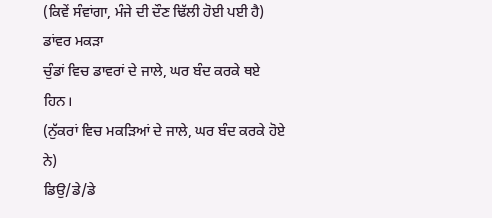(ਕਿਵੇਂ ਸੰਵਾਂਗਾ, ਮੰਜੇ ਦੀ ਦੌਣ ਢਿੱਲੀ ਹੋਈ ਪਈ ਹੈ)
ਡਾਂਵਰ ਮਕੜਾ
ਚੁੰਡਾਂ ਵਿਚ ਡਾਵਰਾਂ ਦੇ ਜਾਲੇ, ਘਰ ਬੰਦ ਕਰਕੇ ਥਏ ਹਿਨ।
(ਨੁੱਕਰਾਂ ਵਿਚ ਮਕੜਿਆਂ ਦੇ ਜਾਲੇ, ਘਰ ਬੰਦ ਕਰਕੇ ਹੋਏ ਨੇ)
ਡਿਉ/ਡੇ/ਡੇ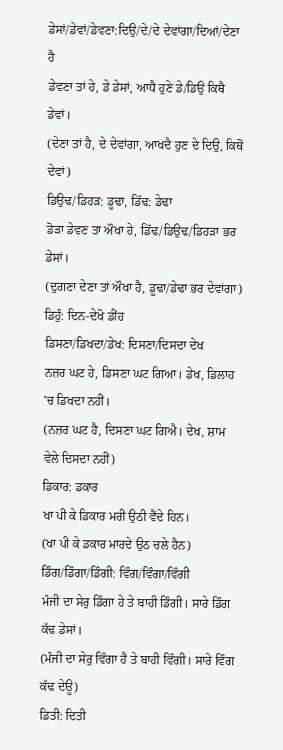ਡੇਸਾਂ/ਡੇਵਾਂ/ਡੇਵਣਾ:ਦਿਉ/ਦੇ/ਦੇ ਦੇਵਾਂਗਾ/ਦਿਆਂ/ਦੇਣਾ ਹੈ
ਡੇਵਣਾ ਤਾਂ ਹੇ, ਡੇ ਡੇਸਾਂ, ਆਧੈ ਹੁਣੇ ਡੇ/ਡਿਉ ਕਿਥੈ ਡੇਵਾਂ।
(ਦੇਣਾ ਤਾਂ ਹੈ, ਦੇ ਦੇਵਾਂਗਾ, ਆਖਦੈ ਹੁਣ ਦੇ ਦਿਉ, ਕਿਥੋਂ ਦੇਵਾਂ)
ਡਿਉਢ/ਡਿਹੜ: ਡੂਢਾ, ਡਿੱਢ: ਡੇਢਾ
ਡੋੜਾ ਡੇਵਣ ਤਾ ਔਖਾ ਹੇ, ਡਿੱਢ/ਡਿਉਢ/ਡਿਹੜਾ ਭਰ ਡੇਸਾਂ।
(ਦੁਗਣਾ ਦੇਣਾ ਤਾਂ ਔਖਾ ਹੈ, ਡੂਢਾ/ਡੇਢਾ ਭਰ ਦੇਵਾਂਗਾ)
ਡਿਹੁੰ: ਦਿਨ-ਦੇਖੋ ਡੀਂਹ
ਡਿਸਣਾ/ਡਿਖਦਾ/ਡੇਖ: ਦਿਸਣਾ/ਦਿਸਦਾ ਦੇਖ
ਨਜ਼ਰ ਘਟ ਹੇ, ਡਿਸਣਾ ਘਟ ਗਿਆ। ਡੇਖ, ਡਿਲਾਹ 'ਚ ਡਿਖਦਾ ਨਹੀਂ।
(ਨਜ਼ਰ ਘਟ ਹੈ, ਦਿਸਣਾ ਘਟ ਗਿਐ। ਦੇਖ, ਸ਼ਾਮ ਵੇਲੇ ਦਿਸਦਾ ਨਹੀਂ)
ਡਿਕਾਰ: ਡਕਾਰ
ਖਾ ਪੀ ਕੇ ਡਿਕਾਰ ਮਰੀ ਉਠੀ ਵੈਂਦੇ ਹਿਨ।
(ਖਾ ਪੀ ਕੇ ਡਕਾਰ ਮਾਰਦੇ ਉਠ ਚਲੇ ਹੈਨ)
ਡਿੰਗ/ਡਿੰਗਾ/ਡਿੰਗੀ: ਵਿੰਗ/ਵਿੰਗਾ/ਵਿੰਗੀ
ਮੰਜੀ ਦਾ ਸੇਰੁ ਡਿੰਗਾ ਹੇ ਤੇ ਬਾਹੀ ਡਿੰਗੀ। ਸਾਰੇ ਡਿੰਗ ਕੱਢ ਡੇਸਾਂ।
(ਮੰਜੀ ਦਾ ਸੇਰੁ ਵਿੰਗਾ ਹੈ ਤੇ ਬਾਹੀ ਵਿੰਗੀ। ਸਾਰੇ ਵਿੰਗ ਕੱਢ ਦੇਊ)
ਡਿਤੀ: ਦਿਤੀ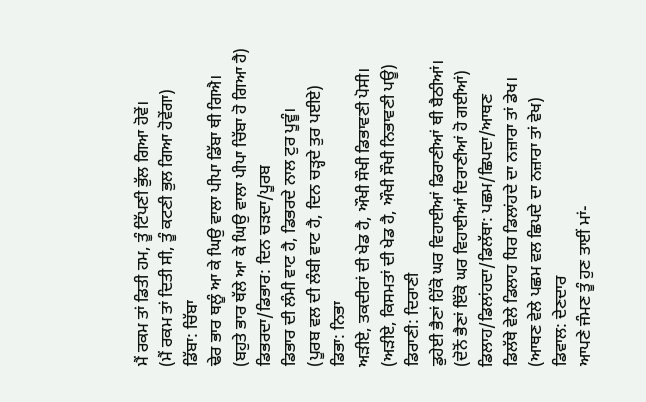ਮੈਂ ਰਕਮ ਤਾਂ ਡਿਤੀ ਹਮ, ਤੂੰ ਟਿੱਪਣੀ ਭੁੱਲ ਗਿਆ ਹੋਵੇਂ।
(ਮੈਂ ਰਕਮ ਤਾਂ ਦਿਤੀ ਸੀ, ਤੂੰ ਕਟਣੀ ਭੁਲ ਗਿਆ ਹੋਵੇਂਗਾ)
ਡਿੱਬਾ: ਚਿੱਬਾ
ਢੇਰ ਭਾਰ ਥਲੂੰ ਆ ਕੇ ਘਿਉ ਵਾਲਾ ਪੀਪਾ ਡਿੱਬਾ ਥੀ ਗਿਐ।
(ਬਹੁਤੇ ਭਾਰ ਥੱਲੇ ਆ ਕੇ ਘਿਉ ਵਾਲਾ ਪੀਪਾ ਚਿੱਬਾ ਹੋ ਗਿਆ ਹੈ)
ਡਿਭਰਦਾ/ਡਿਭਾਰ: ਦਿਨ ਚੜਦਾ/ਪੂਰਬ
ਡਿਭਾਰ ਦੀ ਲੰਮੀ ਵਾਟ ਹੈ, ਡਿਭਰਦੇ ਨਾਲ ਟੁਰ ਪੂਵੂੰ।
(ਪੂਰਬ ਵਲ ਦੀ ਲੰਬੀ ਵਾਟ ਹੈ, ਦਿਨ ਚੜ੍ਹਦੇ ਤੁਰ ਪਈਏ)
ਡਿਭਾ: ਨਿਭਾ
ਅੜੀਏ, ਤਕਦੀਰਾਂ ਦੀ ਖੇਡ ਹੈ, ਔਖੀ ਸੌਖੀ ਡਿਭਾਵਣੀ ਪੋਸੀ।
(ਅੜੀਏ, ਕਿਸਮਤਾਂ ਦੀ ਖੇਡ ਹੈ, ਔਖੀ ਸੌਖੀ ਨਿਭਾਵਣੀ ਪਊ)
ਡਿਰਾਣੀ: ਦਿਰਾਣੀ
ਡੁਹੇਈ ਭੈਣਾਂ ਹਿੱਕੋ ਘਰ ਵਿਹਾਈਆਂ ਡਿਰਾਣੀਆਂ ਥੀ ਬੈਠੀਆਂ।
(ਦੋਨੋਂ ਭੈਣਾਂ ਇੱਕੋ ਘਰ ਵਿਹਾਈਆਂ ਦਿਰਾਣੀਆਂ ਹੋ ਗਈਆਂ)
ਡਿਲਾਹ/ਡਿਲਾਂਹਦਾ/ਡਿਲੱਥਾ: ਪਛਮ/ਛਿਪਦਾ/ਆਥਣ
ਡਿਲੱਥੇ ਵੇਲੇ ਡਿਲਾਹ ਧਿਰ ਡਿਲਾਂਹਦੇ ਦਾ ਨਜ਼ਾਰਾ ਤਾਂ ਡੇਖ।
(ਆਥਣ ਵੇਲੇ ਪਛਮ ਵਲ ਛਿਪਦੇ ਦਾ ਨਜ਼ਾਰਾ ਤਾਂ ਵੇਖ)
ਡਿਵਾਲ: ਦੇਣਦਾਰ
ਆਪਣੇ ਜੰਮਣ ਤੂੰ ਹੁਣ ਤਾਈਂ ਮਾਂ-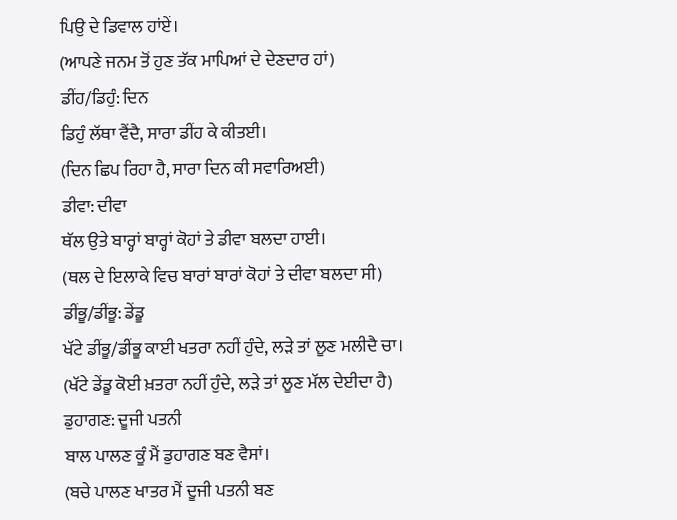ਪਿਉ ਦੇ ਡਿਵਾਲ ਹਾਂਏਂ।
(ਆਪਣੇ ਜਨਮ ਤੋਂ ਹੁਣ ਤੱਕ ਮਾਪਿਆਂ ਦੇ ਦੇਣਦਾਰ ਹਾਂ)
ਡੀਂਹ/ਡਿਹੁੰ: ਦਿਨ
ਡਿਹੁੰ ਲੱਥਾ ਵੈਂਦੈ, ਸਾਰਾ ਡੀਂਹ ਕੇ ਕੀਤਈ।
(ਦਿਨ ਛਿਪ ਰਿਹਾ ਹੈ, ਸਾਰਾ ਦਿਨ ਕੀ ਸਵਾਰਿਅਈ)
ਡੀਵਾ: ਦੀਵਾ
ਥੱਲ ਉਤੇ ਬਾਰ੍ਹਾਂ ਬਾਰ੍ਹਾਂ ਕੋਹਾਂ ਤੇ ਡੀਵਾ ਬਲਦਾ ਹਾਈ।
(ਥਲ ਦੇ ਇਲਾਕੇ ਵਿਚ ਬਾਰਾਂ ਬਾਰਾਂ ਕੋਹਾਂ ਤੇ ਦੀਵਾ ਬਲਦਾ ਸੀ)
ਡੀਂਭੂ/ਡੀਂਭੂ: ਡੇਂਡੂ
ਖੱਟੇ ਡੀਂਭੂ/ਡੀਂਭੂ ਕਾਈ ਖਤਰਾ ਨਹੀਂ ਹੁੰਦੇ, ਲੜੇ ਤਾਂ ਲੂਣ ਮਲੀਦੈ ਚਾ।
(ਖੱਟੇ ਡੇਂਡੂ ਕੋਈ ਖ਼ਤਰਾ ਨਹੀਂ ਹੁੰਦੇ, ਲੜੇ ਤਾਂ ਲੂਣ ਮੱਲ ਦੇਈਦਾ ਹੈ)
ਡੁਹਾਗਣ: ਦੂਜੀ ਪਤਨੀ
ਬਾਲ ਪਾਲਣ ਕੂੰ ਮੈਂ ਡੁਹਾਗਣ ਬਣ ਵੈਸਾਂ।
(ਬਚੇ ਪਾਲਣ ਖਾਤਰ ਮੈਂ ਦੂਜੀ ਪਤਨੀ ਬਣ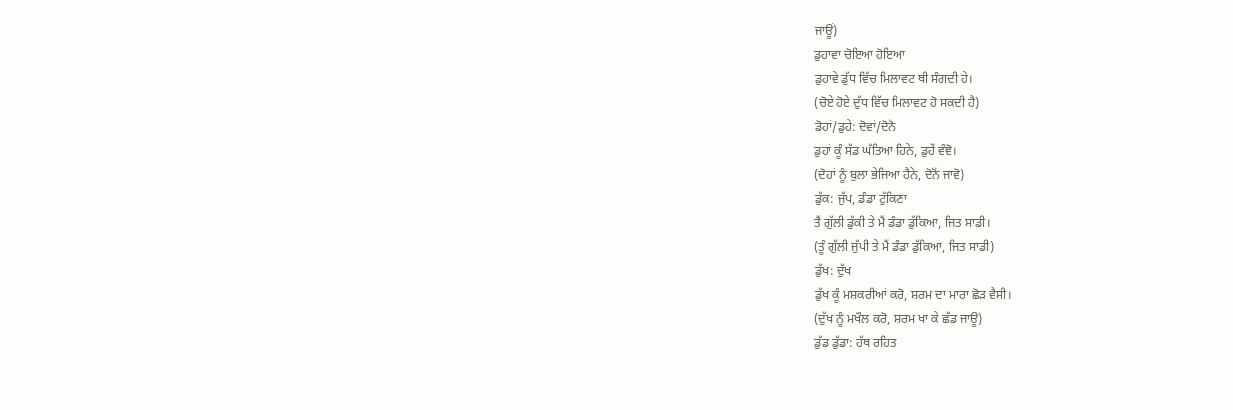ਜਾਊਂ)
ਡੁਹਾਵਾ ਚੋਇਆ ਹੋਇਆ
ਡੁਹਾਵੇ ਡੁੱਧ ਵਿੱਚ ਮਿਲਾਵਟ ਥੀ ਸੰਗਦੀ ਹੇ।
(ਚੋਏ ਹੋਏ ਦੁੱਧ ਵਿੱਚ ਮਿਲਾਵਟ ਹੋ ਸਕਦੀ ਹੈ)
ਡੋਹਾਂ/ਡੁਹੇ: ਦੋਵਾਂ/ਦੋਨੋ
ਡੁਹਾਂ ਕੂੰ ਸੱਡ ਘੱਤਿਆ ਹਿਨੇ, ਡੁਹੇਂ ਵੰਞੋ।
(ਦੋਹਾਂ ਨੂੰ ਬੁਲਾ ਭੇਜਿਆ ਹੈਨੇ, ਦੋਨੋਂ ਜਾਵੋ)
ਡੁੱਕ: ਜੁੱਪ, ਡੰਡਾ ਟੁੱਕਿਣਾ
ਤੈਂ ਗੁੱਲੀ ਡੁੱਕੀ ਤੇ ਮੈਂ ਡੰਡਾ ਡੁੱਕਿਆ, ਜਿਤ ਸਾਡੀ।
(ਤੂੰ ਗੁੱਲੀ ਜੁੱਪੀ ਤੇ ਮੈਂ ਡੰਡਾ ਡੁੱਕਿਆ, ਜਿਤ ਸਾਡੀ)
ਡੁੱਖ: ਦੁੱਖ
ਡੁੱਖ ਕੂੰ ਮਸ਼ਕਰੀਆਂ ਕਰੋ, ਸ਼ਰਮ ਦਾ ਮਾਰਾ ਛੋੜ ਵੈਸੀ।
(ਦੁੱਖ ਨੂੰ ਮਖੌਲ ਕਰੋ, ਸ਼ਰਮ ਖਾ ਕੇ ਛੱਡ ਜਾਊ)
ਡੁੱਡ ਡੁੱਡਾ: ਹੱਥ ਰਹਿਤ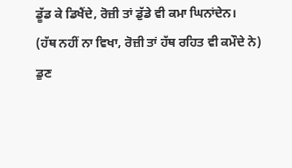ਡੂੱਡ ਕੇ ਡਿਖੈਂਦੇ, ਰੋਜ਼ੀ ਤਾਂ ਡੁੱਡੇ ਵੀ ਕਮਾ ਘਿਨਾਂਦੇਨ।
(ਹੱਥ ਨਹੀਂ ਨਾ ਵਿਖਾ, ਰੋਜ਼ੀ ਤਾਂ ਹੱਥ ਰਹਿਤ ਵੀ ਕਮੌਦੇ ਨੇ)
ਡੁਣ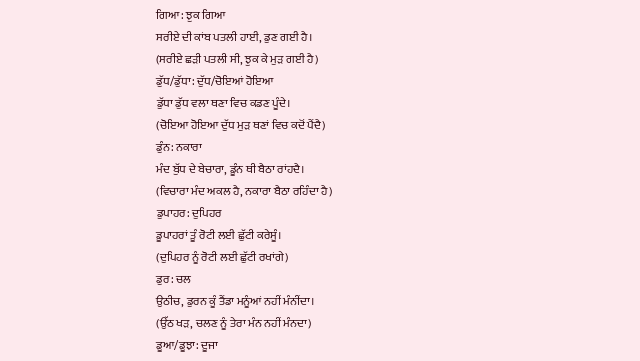ਗਿਆ: ਝੁਕ ਗਿਆ
ਸਰੀਏ ਦੀ ਕਾਂਬ ਪਤਲੀ ਹਾਈ, ਡੁਣ ਗਈ ਹੈ।
(ਸਰੀਏ ਛੜੀ ਪਤਲੀ ਸੀ, ਝੁਕ ਕੇ ਮੁੜ ਗਈ ਹੈ)
ਡੁੱਧ/ਡੁੱਧਾ: ਦੁੱਧ/ਚੋਇਆਂ ਹੋਇਆ
ਡੁੱਧਾ ਡੁੱਧ ਵਲਾ ਥਣਾ ਵਿਚ ਕਡਣ ਪੂੰਦੇ।
(ਚੋਇਆ ਹੋਇਆ ਦੁੱਧ ਮੁੜ ਥਣਾਂ ਵਿਚ ਕਦੋਂ ਪੈਂਦੈ)
ਡੁੰਨ: ਨਕਾਰਾ
ਮੰਦ ਬੁੱਧ ਦੇ ਬੇਚਾਰਾ, ਡੂੰਨ ਥੀ ਬੈਠਾ ਰਾਂਹਦੈ।
(ਵਿਚਾਰਾ ਮੰਦ ਅਕਲ ਹੈ, ਨਕਾਰਾ ਬੈਠਾ ਰਹਿੰਦਾ ਹੈ)
ਡੁਪਾਹਰ: ਦੁਪਿਹਰ
ਡੂਪਾਹਰਾਂ ਤੂੰ ਰੋਟੀ ਲਈ ਛੁੱਟੀ ਕਰੇਸੂੰ।
(ਦੁਪਿਹਰ ਨੂੰ ਰੋਟੀ ਲਈ ਛੁੱਟੀ ਰਖਾਂਗੇ)
ਡੁਰ: ਚਲ
ਉਠੀਚ, ਡੁਰਨ ਕੂੰ ਤੈਂਡਾ ਮਨੂੰਆਂ ਨਹੀਂ ਮੰਨੀਂਦਾ।
(ਉੱਠ ਖੜ, ਚਲਣ ਨੂੰ ਤੇਰਾ ਮੰਨ ਨਹੀਂ ਮੰਨਦਾ)
ਡੂਆ/ਡੂਝਾ: ਦੂਜਾ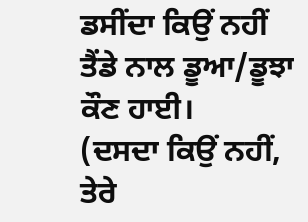ਡਸੀਂਦਾ ਕਿਉਂ ਨਹੀਂ ਤੈਂਡੇ ਨਾਲ ਡੂਆ/ਡੂਝਾ ਕੌਣ ਹਾਈ।
(ਦਸਦਾ ਕਿਉਂ ਨਹੀਂ, ਤੇਰੇ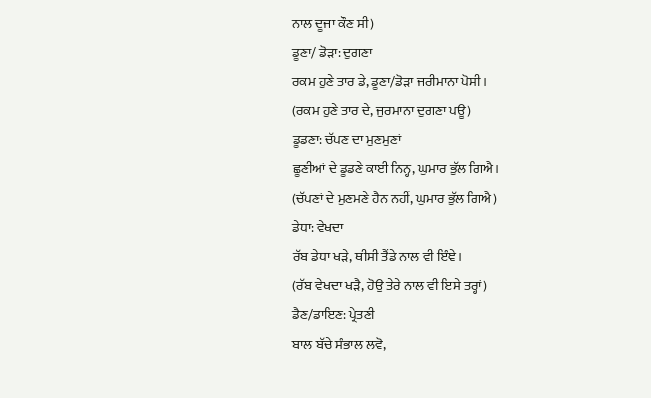ਨਾਲ ਦੂਜਾ ਕੌਣ ਸੀ)
ਡੂਣਾ/ ਡੋੜਾ: ਦੁਗਣਾ
ਰਕਮ ਹੁਣੇ ਤਾਰ ਡੇ, ਡੂਣਾ/ਡੋੜਾ ਜਰੀਮਾਨਾ ਪੋਸੀ।
(ਰਕਮ ਹੁਣੇ ਤਾਰ ਦੇ, ਜੁਰਮਾਨਾ ਦੁਗਣਾ ਪਊ)
ਡੂਡਣਾ: ਚੱਪਣ ਦਾ ਮੁਣਮੁਣਾਂ
ਛੂਣੀਆਂ ਦੇ ਡੂਡਣੇ ਕਾਈ ਨਿਨ੍ਹ, ਘੁਮਾਰ ਭੁੱਲ ਗਿਐ।
(ਚੱਪਣਾਂ ਦੇ ਮੁਣਮਣੇ ਹੈਨ ਨਹੀਂ, ਘੁਮਾਰ ਭੁੱਲ ਗਿਐ)
ਡੇਧਾ: ਵੇਖਦਾ
ਰੱਬ ਡੇਧਾ ਖੜੇ, ਥੀਸੀ ਤੈਂਡੇ ਨਾਲ ਵੀ ਇੰਞੇ।
(ਰੱਬ ਵੇਖਦਾ ਖੜੈ, ਹੋਉ ਤੇਰੇ ਨਾਲ ਵੀ ਇਸੇ ਤਰ੍ਹਾਂ)
ਡੈਣ/ਡਾਇਣ: ਪ੍ਰੇਤਣੀ
ਬਾਲ ਬੱਚੇ ਸੰਭਾਲ ਲਵੋ,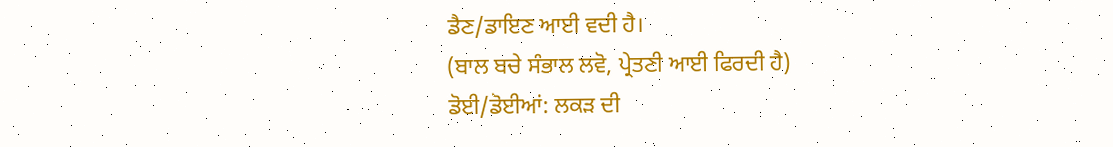ਡੈਣ/ਡਾਇਣ ਆਈ ਵਦੀ ਹੈ।
(ਬਾਲ ਬਚੇ ਸੰਭਾਲ ਲਵੋ, ਪ੍ਰੇਤਣੀ ਆਈ ਫਿਰਦੀ ਹੈ)
ਡੋਈ/ਡੋਈਆਂ: ਲਕੜ ਦੀ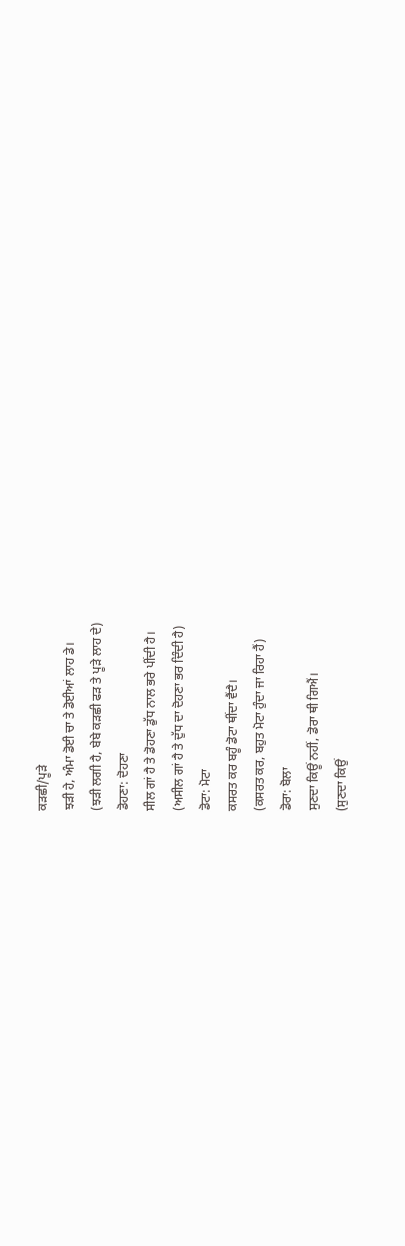ਕੜਛੀ/ਪੂੜੇ
ਝੜੀ ਹੇ, ਅੰਮਾ ਡੋਈ ਚਾ ਤੇ ਡੋਈਆਂ ਲਾਹ ਡੇ।
(ਝੜੀ ਲਗੀ ਹੈ, ਬੇਬੇ ਕੜਛੀ ਫੜ ਤੇ ਪੂੜੇ ਲਾਹ ਦੇ)
ਡੋਹਣਾ: ਦੋਹਣਾ
ਸੀਲ ਗਾਂ ਹੈ ਤੇ ਡੋਹਣਾ ਡੁੱਧ ਨਾਲ ਭਰੇ ਪੀਂਦੀ ਹੈ।
(ਅਸੀਲ ਗਾਂ ਹੈ ਤੇ ਦੁੱਧ ਦਾ ਦੋਹਣਾ ਭਰ ਦਿੰਦੀ ਹੈ)
ਡੋਟਾ: ਮੋਟਾ
ਕਸਰਤ ਕਰ ਬਹੂੰ ਡੋਟਾ ਥੀਂਦਾ ਵੈਂਦੈ।
(ਕਸਰਤ ਕਰ, ਬਹੁਤ ਮੋਟਾ ਹੁੰਦਾ ਜਾ ਰਿਹਾ ਹੈਂ)
ਡੋਰਾ: ਬੋਲਾ
ਸੁਣਦਾ ਕਿਊਂ ਨਹੀਂ, ਡੋਰਾ ਥੀ ਗਿਐਂ।
(ਸੁਣਦਾ ਕਿਉਂ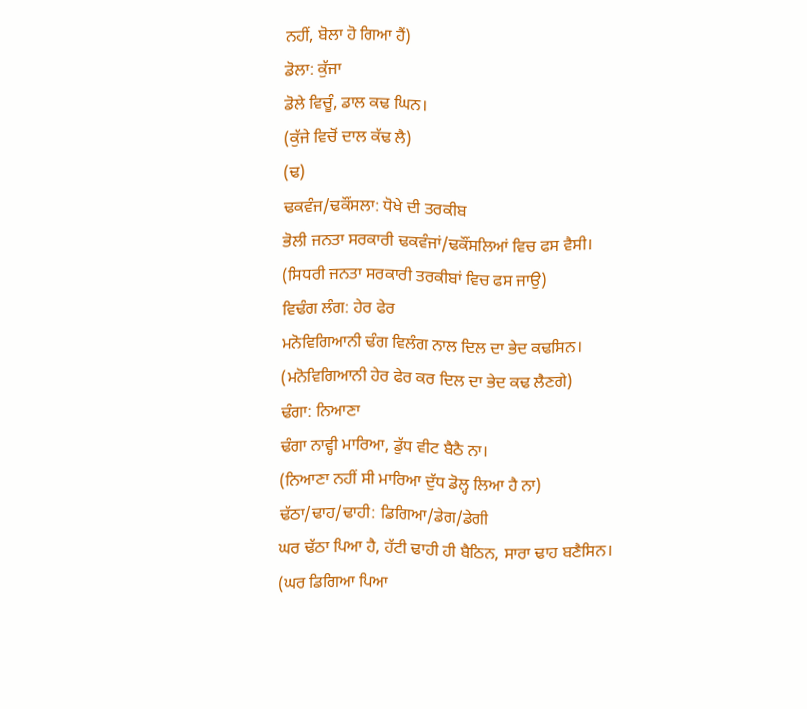ਨਹੀਂ, ਬੋਲਾ ਹੋ ਗਿਆ ਹੈਂ)
ਡੋਲਾ: ਕੁੱਜਾ
ਡੋਲੇ ਵਿਚੂੰ, ਡਾਲ ਕਢ ਘਿਨ।
(ਕੁੱਜੇ ਵਿਚੋਂ ਦਾਲ ਕੱਢ ਲੈ)
(ਢ)
ਢਕਵੰਜ/ਢਕੌਂਸਲਾ: ਧੋਖੇ ਦੀ ਤਰਕੀਬ
ਭੋਲੀ ਜਨਤਾ ਸਰਕਾਰੀ ਢਕਵੰਜਾਂ/ਢਕੌਂਸਲਿਆਂ ਵਿਚ ਫਸ ਵੈਸੀ।
(ਸਿਧਰੀ ਜਨਤਾ ਸਰਕਾਰੀ ਤਰਕੀਬਾਂ ਵਿਚ ਫਸ ਜਾਉ)
ਵਿਢੰਗ ਲੰਗ: ਹੇਰ ਫੇਰ
ਮਨੋਵਿਗਿਆਨੀ ਢੰਗ ਵਿਲੰਗ ਨਾਲ ਦਿਲ ਦਾ ਭੇਦ ਕਢਸਿਨ।
(ਮਨੋਵਿਗਿਆਨੀ ਹੇਰ ਫੇਰ ਕਰ ਦਿਲ ਦਾ ਭੇਦ ਕਢ ਲੈਣਗੇ)
ਢੰਗਾ: ਨਿਆਣਾ
ਢੰਗਾ ਨਾਵ੍ਹੀ ਮਾਰਿਆ, ਡੁੱਧ ਵੀਟ ਬੈਠੈ ਨਾ।
(ਨਿਆਣਾ ਨਹੀਂ ਸੀ ਮਾਰਿਆ ਦੁੱਧ ਡੋਲ੍ਹ ਲਿਆ ਹੈ ਨਾ)
ਢੱਠਾ/ਢਾਹ/ਢਾਹੀ: ਡਿਗਿਆ/ਡੇਗ/ਡੇਗੀ
ਘਰ ਢੱਠਾ ਪਿਆ ਹੈ, ਹੱਟੀ ਢਾਹੀ ਹੀ ਬੈਠਿਨ, ਸਾਰਾ ਢਾਹ ਬਣੈਸਿਨ।
(ਘਰ ਡਿਗਿਆ ਪਿਆ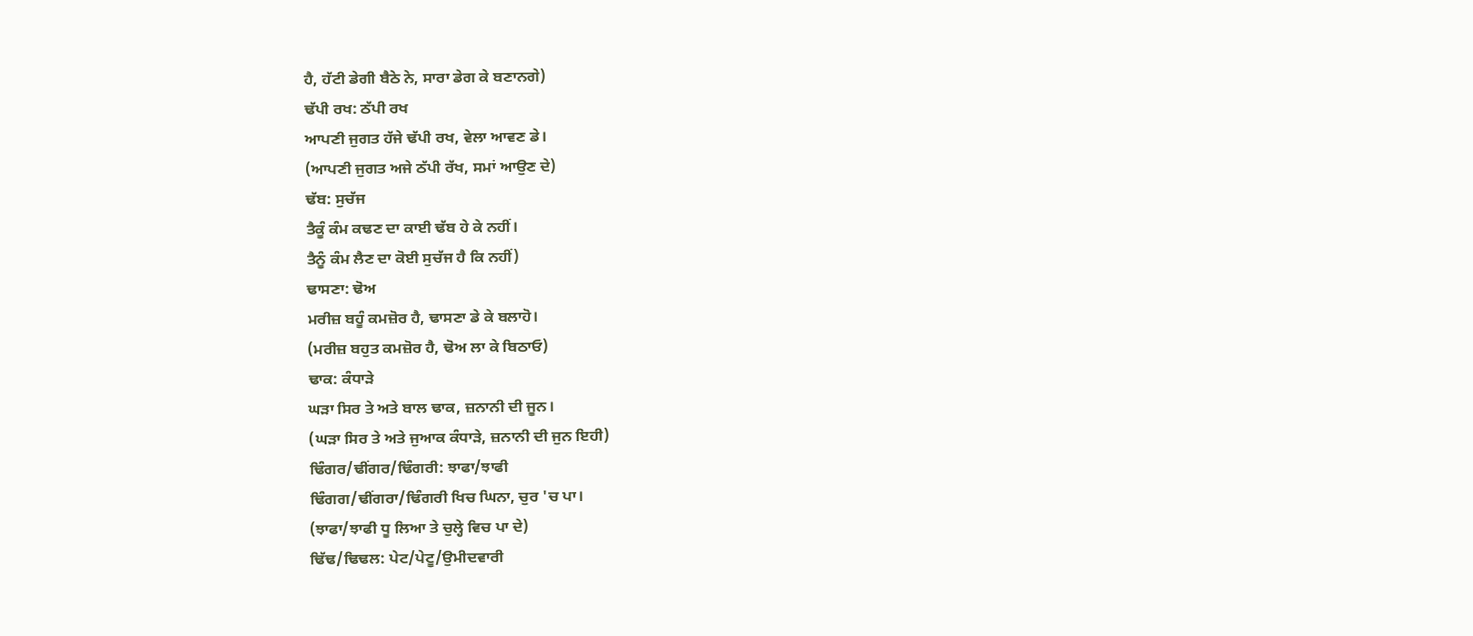ਹੈ, ਹੱਟੀ ਡੇਗੀ ਬੈਠੇ ਨੇ, ਸਾਰਾ ਡੇਗ ਕੇ ਬਣਾਨਗੇ)
ਢੱਪੀ ਰਖ: ਠੱਪੀ ਰਖ
ਆਪਣੀ ਜੁਗਤ ਹੱਜੇ ਢੱਪੀ ਰਖ, ਵੇਲਾ ਆਵਣ ਡੇ।
(ਆਪਣੀ ਜੁਗਤ ਅਜੇ ਠੱਪੀ ਰੱਖ, ਸਮਾਂ ਆਉਣ ਦੇ)
ਢੱਬ: ਸੁਚੱਜ
ਤੈਕੂੰ ਕੰਮ ਕਢਣ ਦਾ ਕਾਈ ਢੱਬ ਹੇ ਕੇ ਨਹੀਂ।
ਤੈਨੂੰ ਕੰਮ ਲੈਣ ਦਾ ਕੋਈ ਸੁਚੱਜ ਹੈ ਕਿ ਨਹੀਂ)
ਢਾਸਣਾ: ਢੋਅ
ਮਰੀਜ਼ ਬਹੂੰ ਕਮਜ਼ੋਰ ਹੈ, ਢਾਸਣਾ ਡੇ ਕੇ ਬਲਾਹੋ।
(ਮਰੀਜ਼ ਬਹੁਤ ਕਮਜ਼ੋਰ ਹੈ, ਢੋਅ ਲਾ ਕੇ ਬਿਠਾਓ)
ਢਾਕ: ਕੰਧਾੜੇ
ਘੜਾ ਸਿਰ ਤੇ ਅਤੇ ਬਾਲ ਢਾਕ, ਜ਼ਨਾਨੀ ਦੀ ਜੂਨ।
(ਘੜਾ ਸਿਰ ਤੇ ਅਤੇ ਜੁਆਕ ਕੰਧਾੜੇ, ਜ਼ਨਾਨੀ ਦੀ ਜੁਨ ਇਹੀ)
ਢਿੰਗਰ/ਢੀਂਗਰ/ਢਿੰਗਰੀ: ਝਾਫਾ/ਝਾਫੀ
ਢਿੰਗਗ/ਢੀਂਗਰਾ/ਢਿੰਗਰੀ ਖਿਚ ਘਿਨਾ, ਚੁਰ 'ਚ ਪਾ।
(ਝਾਫਾ/ਝਾਫੀ ਧੂ ਲਿਆ ਤੇ ਚੁਲ੍ਹੇ ਵਿਚ ਪਾ ਦੇ)
ਢਿੱਢ/ਢਿਢਲ: ਪੇਟ/ਪੇਟੂ/ਉਮੀਦਵਾਰੀ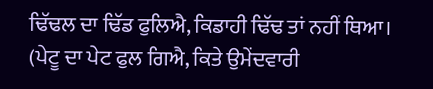ਢਿੱਢਲ ਦਾ ਢਿੱਡ ਫੁਲਿਐ, ਕਿਡਾਹੀ ਢਿੱਢ ਤਾਂ ਨਹੀਂ ਥਿਆ।
(ਪੇਟੂ ਦਾ ਪੇਟ ਫੁਲ ਗਿਐ, ਕਿਤੇ ਉਮੇਂਦਵਾਰੀ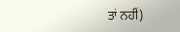ਤਾਂ ਨਹੀਂ)